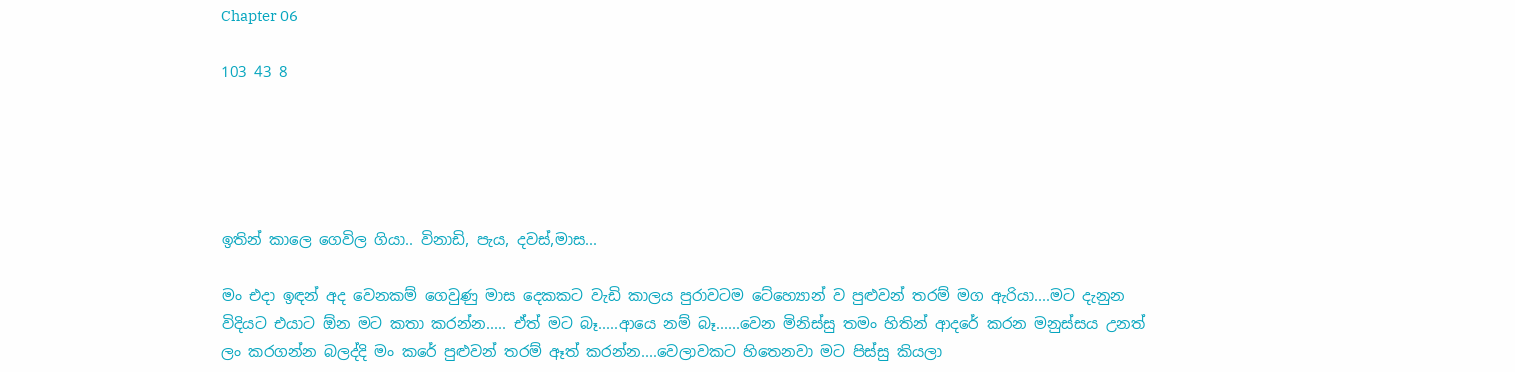Chapter 06

103 43 8





ඉතින් කාලෙ ගෙවිල ගියා.. විනාඩි, පැය, දවස්,මාස...

මං එදා ඉඳන් අද වෙනකම් ගෙවුණු මාස දෙකකට වැඩි කාලය පුරාවටම ටේහ්‍යොන් ව පුළුවන් තරම් මග ඇරියා....මට දැනුන විදියට එයාට ඕන මට කතා කරන්න..... ඒත් මට බෑ.....ආයෙ නම් බෑ......වෙන මිනිස්සු තමං හිතින් ආදරේ කරන මනුස්සය උනත් ලං කරගන්න බලද්දි මං කරේ පුළුවන් තරම් ඈත් කරන්න....වෙලාවකට හිතෙනවා මට පිස්සු කියලා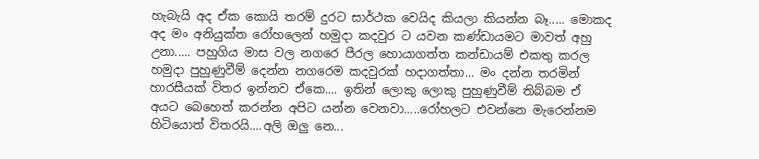හැබැයි අද ඒක කොයි තරම් දුරට සාර්ථක වෙයිද කියලා කියන්න බෑ..... මොකද අද මං අනියුක්ත රෝහලෙන් හමුදා කදවුර ට යවන කණ්ඩායමට මාවත් අහු උනා..... පහුගිය මාස වල නගරෙ පීරල හොයාගත්ත කන්ඩායම් එකතු කරල හමුදා පුහුණුවීම් දෙන්න නගරෙම කදවුරක් හදාගත්තා... මං දන්න තරමින් හාරසීයක් විතර ඉන්නව ඒකෙ.... ඉතින් ලොකු ලොකු පුහුණුවීම් තිබ්බම ඒ අයට බෙහෙත් කරන්න අපිට යන්න වෙනවා.....රෝහලට එවන්නෙ මැරෙන්නම හිටියොත් විතරයි....අලි ඔලු නෙ...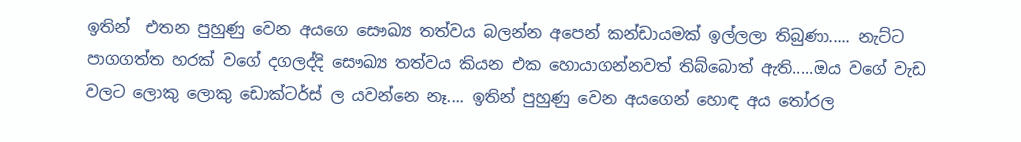ඉතින්  එතන පුහුණු වෙන අයගෙ සෞඛ්‍ය තත්වය බලන්න අපෙන් කන්ඩායමක් ඉල්ලලා තිබුණා..... නැට්ට පාගගත්ත හරක් වගේ දගලද්දි සෞඛ්‍ය තත්වය කියන එක හොයාගන්නවත් තිබ්බොත් ඇති.....ඔය වගේ වැඩ වලට ලොකු ලොකු ඩොක්ටර්ස් ල යවන්නෙ නෑ.... ඉතින් පුහුණු වෙන අයගෙන් හොඳ අය තෝරල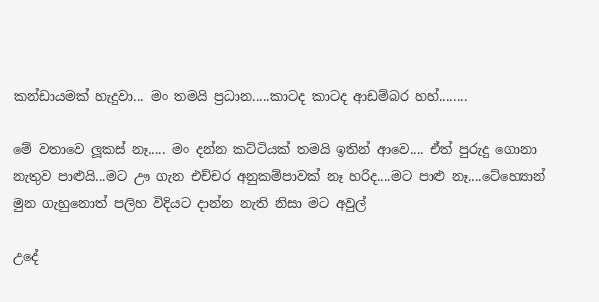කන්ඩායමක් හැදුවා... මං තමයි ප්‍රධාන.....කාටද කාටද ආඩම්බර හහ්........

මේ වතාවෙ ලූකස් නෑ..... මං දන්න කට්ටියක් තමයි ඉතින් ආවෙ.... ඒත් පුරුදු ගොනා නැතුව පාළුයි...මට ඌ ගැන එච්චර අනුකම්පාවක් නෑ හරිද....මට පාළු නෑ....ටේහ්‍යොන් මුන ගැහුනොත් පලිහ විදියට දාන්න නැති නිසා මට අවුල්

උදේ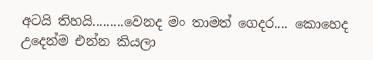අටයි තිහයි.........වෙනද මං තාමත් ගෙදර.... කොහෙද උදෙන්ම එන්න කියලා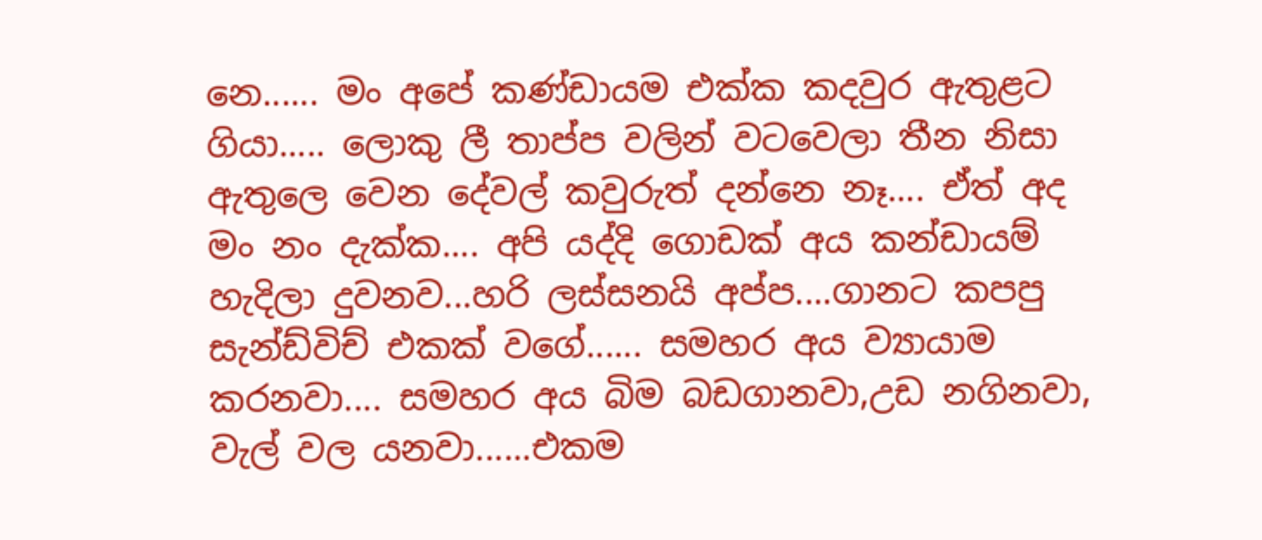නෙ...... මං අපේ කණ්ඩායම එක්ක කදවුර ඇතුළට ගියා..... ලොකු ලී තාප්ප වලින් වටවෙලා තීන නිසා ඇතුලෙ වෙන දේවල් කවුරුත් දන්නෙ නෑ.... ඒත් අද මං නං දැක්ක.... අපි යද්දි ගොඩක් අය කන්ඩායම් හැදිලා දුවනව...හරි ලස්සනයි අප්ප....ගානට කපපු සැන්ඩ්විච් එකක් වගේ...... සමහර අය ව්‍යායාම කරනවා.... සමහර අය බිම බඩගානවා,උඩ නගිනවා, වැල් වල යනවා......එකම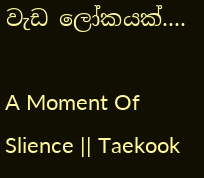වැඩ ලෝකයක්....

A Moment Of Slience || Taekook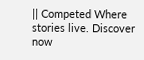|| Competed Where stories live. Discover now